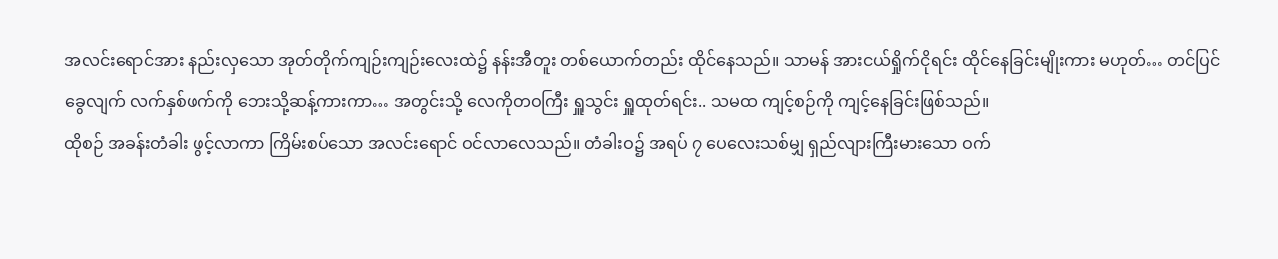အလင်းရောင်အား နည်းလှသော အုတ်တိုက်ကျဉ်းကျဉ်းလေးထဲ၌ နန်းအီတူး တစ်ယောက်တည်း ထိုင်နေသည်။ သာမန် အားငယ်ရှိုက်ငိုရင်း ထိုင်နေခြင်းမျိုးကား မဟုတ်… တင်ပြင်ခွေလျက် လက်နှစ်ဖက်ကို ဘေးသို့ဆန့်ကားကာ… အတွင်းသို့ လေကိုတဝကြီး ရှူသွင်း ရှူထုတ်ရင်း.. သမထ ကျင့်စဉ်ကို ကျင့်နေခြင်းဖြစ်သည်။
ထိုစဉ် အခန်းတံခါး ဖွင့်လာကာ ကြိမ်းစပ်သော အလင်းရောင် ဝင်လာလေသည်။ တံခါးဝ၌ အရပ် ၇ ပေလေးသစ်မျှ ရှည်လျားကြီးမားသော ဝက်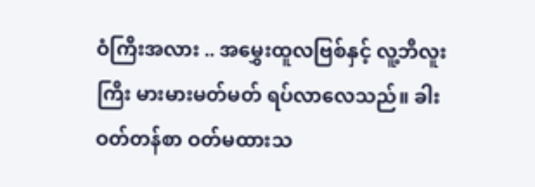ဝံကြီးအလား .. အမွှေးထူလဗြစ်နှင့် လူ့ဘီလူးကြီး မားမားမတ်မတ် ရပ်လာလေသည်။ ခါးဝတ်တန်စာ ဝတ်မထားသ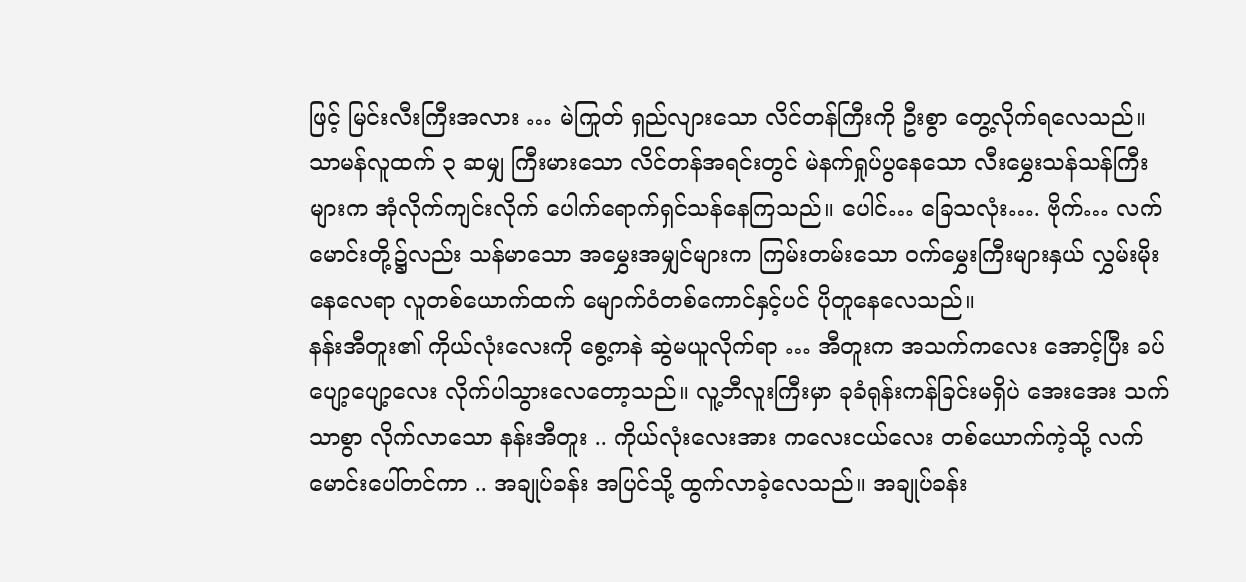ဖြင့် မြင်းလီးကြီးအလား … မဲကြုတ် ရှည်လျားသော လိင်တန်ကြီးကို ဦးစွာ တွေ့လိုက်ရလေသည်။ သာမန်လူထက် ၃ ဆမျှ ကြီးမားသော လိင်တန်အရင်းတွင် မဲနက်ရှုပ်ပွနေသော လီးမွှေးသန်သန်ကြီးများက အုံလိုက်ကျင်းလိုက် ပေါက်ရောက်ရှင်သန်နေကြသည်။ ပေါင်… ခြေသလုံး…. ဗိုက်… လက်မောင်းတို့၌လည်း သန်မာသော အမွှေးအမျှင်များက ကြမ်းတမ်းသော ဝက်မွှေးကြီးများနှယ် လွှမ်းမိုးနေလေရာ လူတစ်ယောက်ထက် မျောက်ဝံတစ်ကောင်နှင့်ပင် ပိုတူနေလေသည်။
နန်းအီတူး၏ ကိုယ်လုံးလေးကို စွေ့ကနဲ ဆွဲမယူလိုက်ရာ … အီတူးက အသက်ကလေး အောင့်ပြီး ခပ်ပျော့ပျော့လေး လိုက်ပါသွားလေတော့သည်။ လူ့ဘီလူးကြီးမှာ ခုခံရုန်းကန်ခြင်းမရှိပဲ အေးအေး သက်သာစွာ လိုက်လာသော နန်းအီတူး .. ကိုယ်လုံးလေးအား ကလေးငယ်လေး တစ်ယောက်ကဲ့သို့ လက်မောင်းပေါ်တင်ကာ .. အချုပ်ခန်း အပြင်သို့ ထွက်လာခဲ့လေသည်။ အချုပ်ခန်း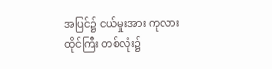အပြင်၌ ငယ်မှုးအား ကုလားထိုင်ကြီး တစ်လုံး၌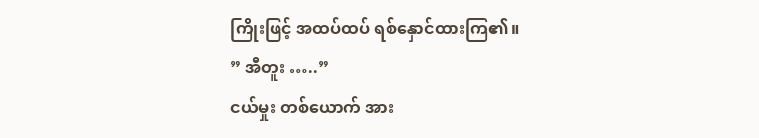ကြိုးဖြင့် အထပ်ထပ် ရစ်နှောင်ထားကြ၏။
” အီတူး …..”
ငယ်မှုး တစ်ယောက် အား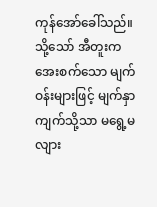ကုန်အော်ခေါ်သည်။ သို့သော် အီတူးက အေးစက်သော မျက်ဝန်းများဖြင့် မျက်နှာကျက်သို့သာ မရွေ့မလျား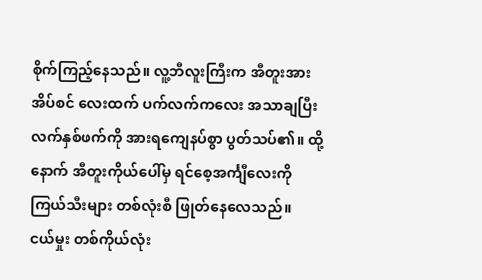စိုက်ကြည့်နေသည်။ လူ့ဘီလူးကြီးက အီတူးအား အိပ်စင် လေးထက် ပက်လက်ကလေး အသာချပြီး လက်နှစ်ဖက်ကို အားရကျေနပ်စွာ ပွတ်သပ်၏။ ထို့နောက် အီတူးကိုယ်ပေါ်မှ ရင်စေ့အင်္ကျီလေးကို ကြယ်သီးများ တစ်လုံးစီ ဖြုတ်နေလေသည်။
ငယ်မှုး တစ်ကိုယ်လုံး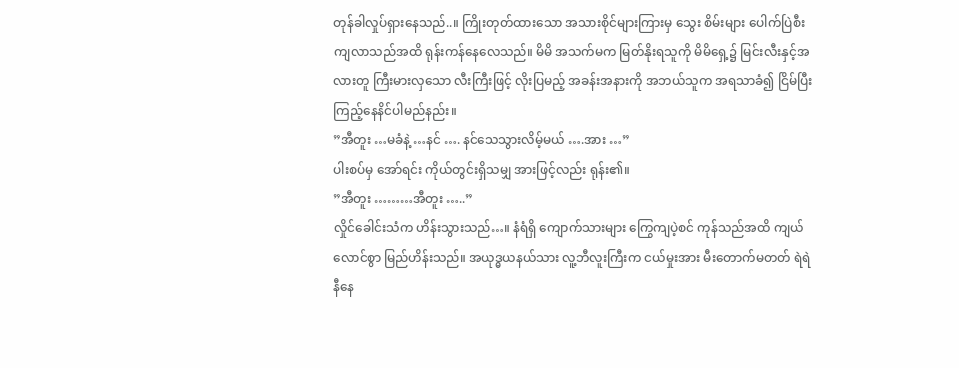တုန်ခါလှုပ်ရှားနေသည်..။ ကြိုးတုတ်ထားသော အသားစိုင်များကြားမှ သွေး စိမ်းများ ပေါက်ပြဲစီးကျလာသည်အထိ ရုန်းကန်နေလေသည်။ မိမိ အသက်မက မြတ်နိုးရသူကို မိမိရှေ့၌ မြင်းလီးနှင့်အလားတူ ကြီးမားလှသော လီးကြီးဖြင့် လိုးပြမည့် အခန်းအနားကို အဘယ်သူက အရသာခံ၍ ငြိမ်ပြီး ကြည့်နေနိင်ပါမည်နည်း။
”အီတူး …မခံနဲ့ …နင် …. နင်သေသွားလိမ့်မယ် ….အား …”
ပါးစပ်မှ အော်ရင်း ကိုယ်တွင်းရှိသမျှ အားဖြင့်လည်း ရုန်း၏။
”အီတူး ………အီတူး …..”
လှိုင်ခေါင်းသံက ဟိန်းသွားသည်…။ နံရံရှိ ကျောက်သားများ ကြွေကျပဲ့စင် ကုန်သည်အထိ ကျယ် လောင်စွာ မြည်ဟိန်းသည်။ အယုဒ္ဓယနယ်သား လူ့ဘီလူးကြီးက ငယ်မှုးအား မီးတောက်မတတ် ရဲရဲနီနေ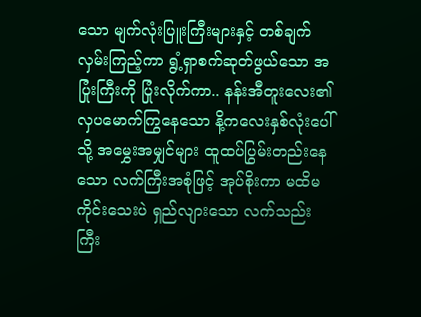သော မျက်လုံးပြူးကြီးများနှင့် တစ်ချက်လှမ်းကြည့်ကာ ရွံ့ရှာစက်ဆုတ်ဖွယ်သော အပြုံးကြီးကို ပြုံးလိုက်ကာ.. နန်းအီတူးလေး၏ လှပမောက်ကြွနေသော နိ့ကလေးနှစ်လုံးပေါ်သို့ အမွှေးအမျှင်များ ထူထပ်ပြွမ်းတည်းနေသော လက်ကြီးအစုံဖြင့် အုပ်စိုးကာ မထိမကိုင်းသေးပဲ ရှည်လျားသော လက်သည်းကြီး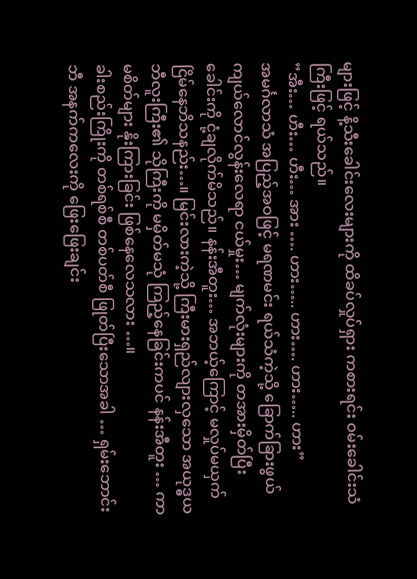များဖြင့် နိ့သီးခေါင်းလေးများကို ထိခပ်လှုပ်ရှား ကစားရင်း ဝမ်းခေါင်းသံကြီးဖြင့် ရယ်သည်။
”အီး… ဟီး… ဟီး… အား …. ဟား….. ဟား…. ဟား….. ဟား”
အမင်္ဂလာသံ အပြည့်အဝဖြင့် မရဏမင်း ရယ်သံကဲ့သို့ ခြောက်ခြားဖွယ် ကျယ်လောင်လွန်းလေရာ ငယ်မှုး… မျက်လုံးများကို တအားမှိတ်ပြီး ခေါင်းကို ငုံ့ချလိုက်မိသည်။ နန်းအီတူး… အဘယ့်ကြောင့် မလှုပ်မယှက် ငြိမ်နေဘိသနည်း…။ မြင်းလားကဲ့သို့ ကြီးမားရှည်လျားလှသော အယုဒ္ဓယ ဘီလူးကြီး၏ သိုကြီးကို မမှိတ်မသုံ ကြည့်နေခြင်းကပင် နန်းအီတူး … ကာမစိတ်များ နိုးကြားခြင်း ဖြစ်နေလေသလား …။
ခါးစည်းကြိုးကို တစ်ရစ်စီ တစ်ပတ်စီ ဖြုတ်ပြီးသောအခါ … ရှမ်းဘောင်းဘီ အနက်ကလေးကို ဖြေးဖြေးချင်း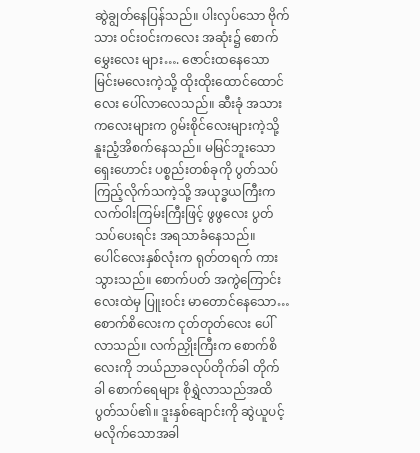ဆွဲချွတ်နေပြန်သည်။ ပါးလှပ်သော ဗိုက်သား ဝင်းဝင်းကလေး အဆုံး၌ စောက်မွှေးလေး များ…. ဇောင်းထနေသော မြင်းမလေးကဲ့သို့ ထိုးထိုးထောင်ထောင်လေး ပေါ်လာလေသည်။ ဆီးခုံ အသားကလေးများက ဂွမ်းစိုင်လေးများကဲ့သို့ နူးညံ့အိစက်နေသည်။ မမြင်ဘူးသော ရှေးဟောင်း ပစ္စည်းတစ်ခုကို ပွတ်သပ်ကြည့်လိုက်သကဲ့သို့ အယုဒ္ဓယကြီးက လက်ဝါးကြမ်းကြီးဖြင့် ဖွဖွလေး ပွတ်သပ်ပေးရင်း အရသာခံနေသည်။
ပေါင်လေးနှစ်လုံးက ရုတ်တရက် ကားသွားသည်။ စောက်ပတ် အကွဲကြောင်းလေးထဲမှ ပြူးဝင်း မာတောင်နေသော… စောက်စိလေးက ငုတ်တုတ်လေး ပေါ်လာသည်။ လက်ညှိုးကြီးက စောက်စိလေးကို ဘယ်ညာခလုပ်တိုက်ခါ တိုက်ခါ စောက်ရေများ စိုရွှဲလာသည်အထိ ပွတ်သပ်၏။ ဒူးနှစ်ချောင်းကို ဆွဲယူပင့်မလိုက်သောအခါ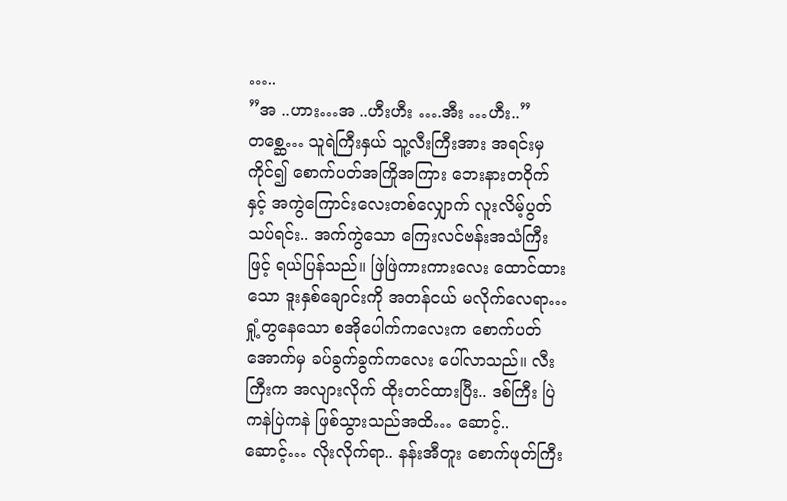…..
”အ ..ဟား…အ ..ဟီးဟီး ….အီး …ဟီး..”
တစ္ဆေ… သူရဲကြီးနှယ် သူ့လီးကြီးအား အရင်းမှကိုင်၍ စောက်ပတ်အကြိုအကြား ဘေးနားတဝိုက် နှင့် အကွဲကြောင်းလေးတစ်လျှောက် လူးလိမ့်ပွတ်သပ်ရင်း.. အက်ကွဲသော ကြေးလင်ဗန်းအသံကြီးဖြင့် ရယ်ပြန်သည်။ ဖြဲဖြဲကားကားလေး ထောင်ထားသော ဒူးနှစ်ချောင်းကို အတန်ငယ် မလိုက်လေရာ… ရှုံ့တွနေသော စအိုပေါက်ကလေးက စောက်ပတ်အောက်မှ ခပ်ခွက်ခွက်ကလေး ပေါ်လာသည်။ လီးကြီးက အလျားလိုက် ထိုးတင်ထားပြီး.. ဒစ်ကြီး ပြဲကနဲပြဲကနဲ ဖြစ်သွားသည်အထိ… ဆောင့်.. ဆောင့်… လိုးလိုက်ရာ.. နန်းအီတူး စောက်ဖုတ်ကြီး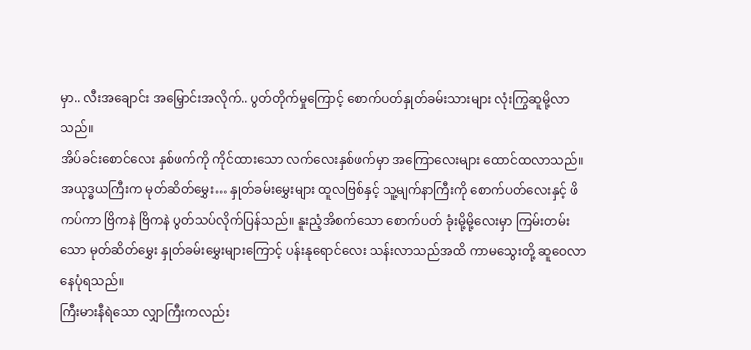မှာ.. လီးအချောင်း အမြှောင်းအလိုက်.. ပွတ်တိုက်မှုကြောင့် စောက်ပတ်နှုတ်ခမ်းသားများ လုံးကြွဆူမို့လာသည်။
အိပ်ခင်းစောင်လေး နှစ်ဖက်ကို ကိုင်ထားသော လက်လေးနှစ်ဖက်မှာ အကြောလေးများ ထောင်ထလာသည်။ အယုဒ္ဓယကြီးက မုတ်ဆိတ်မွှေး… နှုတ်ခမ်းမွှေးများ ထူလဗြစ်နှင့် သူ့မျက်နာကြီးကို စောက်ပတ်လေးနှင့် ဖိကပ်ကာ ဗြိကနဲ ဗြိကနဲ ပွတ်သပ်လိုက်ပြန်သည်။ နူးညံ့အိစက်သော စောက်ပတ် ခုံးမို့မို့လေးမှာ ကြမ်းတမ်းသော မုတ်ဆိတ်မွှေး နှုတ်ခမ်းမွှေးများကြောင့် ပန်းနုရောင်လေး သန်းလာသည်အထိ ကာမသွေးတို့ ဆူဝေလာနေပုံရသည်။
ကြီးမားနီရဲသော လျှာကြီးကလည်း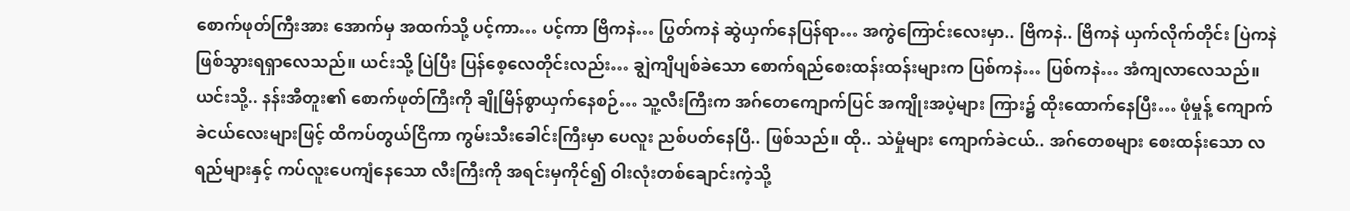စောက်ဖုတ်ကြီးအား အောက်မှ အထက်သို့ ပင့်ကာ… ပင့်ကာ ဗြိကနဲ… ပြွတ်ကနဲ ဆွဲယှက်နေပြန်ရာ… အကွဲကြောင်းလေးမှာ.. ဗြိကနဲ.. ဗြိကနဲ ယှက်လိုက်တိုင်း ပြဲကနဲဖြစ်သွားရရှာလေသည်။ ယင်းသို့ ပြဲပြီး ပြန်စေ့လေတိုင်းလည်း… ချွဲကျိပျစ်ခဲသော စောက်ရည်စေးထန်းထန်းများက ပြစ်ကနဲ… ပြစ်ကနဲ… အံကျလာလေသည်။
ယင်းသို့.. နန်းအီတူး၏ စောက်ဖုတ်ကြီးကို ချိုမြိန်စွာယှက်နေစဉ်… သူ့လီးကြီးက အဂ်တေကျောက်ပြင် အကျိုးအပဲ့များ ကြား၌ ထိုးထောက်နေပြီး… ဖုံမှုန့် ကျောက်ခဲငယ်လေးများဖြင့် ထိကပ်တွယ်ငြိကာ ကွမ်းသီးခေါင်းကြီးမှာ ပေလူး ညစ်ပတ်နေပြီ.. ဖြစ်သည်။ ထို.. သဲမှုံများ ကျောက်ခဲငယ်.. အဂ်တေစများ စေးထန်းသော လရည်များနှင့် ကပ်လူးပေကျံနေသော လီးကြီးကို အရင်းမှကိုင်၍ ဝါးလုံးတစ်ချောင်းကဲ့သို့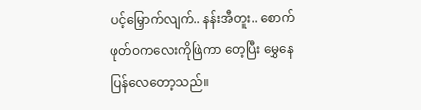ပင့်မြှောက်လျက်.. နန်းအီတူး.. စောက်ဖုတ်ဝကလေးကိုဖြဲကာ တေ့ပြီး မွှေနေပြန်လေတော့သည်။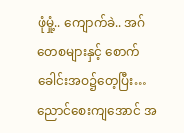ဖုံမှုံ့.. ကျောက်ခဲ.. အဂ်တေစများနှင့် စောက်ခေါင်းအဝ၌တေ့ပြီး… ညောင်စေးကျအောင် အ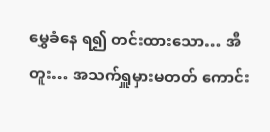မွှေခံနေ ရ၍ တင်းထားသော… အီတူး… အသက်ရှူမှားမတတ် ကောင်း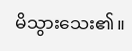မိသွားသေး၏။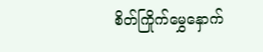စိတ်ကြိုက်မွှေနှောက်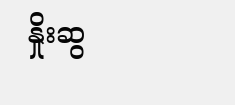နှိုးဆွ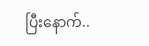ပြီးနောက်..